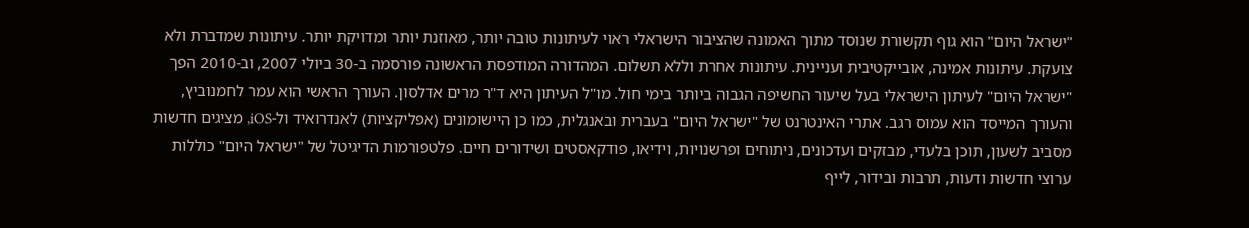"ישראל היום" הוא גוף תקשורת שנוסד מתוך האמונה שהציבור הישראלי ראוי לעיתונות טובה יותר, מאוזנת יותר ומדויקת יותר. עיתונות שמדברת ולא צועקת. עיתונות אמינה, אובייקטיבית ועניינית. עיתונות אחרת וללא תשלום. המהדורה המודפסת הראשונה פורסמה ב-30 ביולי 2007, וב-2010 הפך "ישראל היום" לעיתון הישראלי בעל שיעור החשיפה הגבוה ביותר בימי חול. מו"ל העיתון היא ד"ר מרים אדלסון. העורך הראשי הוא עמר לחמנוביץ, והעורך המייסד הוא עמוס רגב. אתרי האינטרנט של "ישראל היום" בעברית ובאנגלית, כמו כן היישומונים (אפליקציות) לאנדרואיד ול-iOS, מציגים חדשות מסביב לשעון, תוכן בלעדי, מבזקים ועדכונים, ניתוחים ופרשנויות, וידיאו, פודקאסטים ושידורים חיים. פלטפורמות הדיגיטל של "ישראל היום" כוללות ערוצי חדשות ודעות, תרבות ובידור, לייף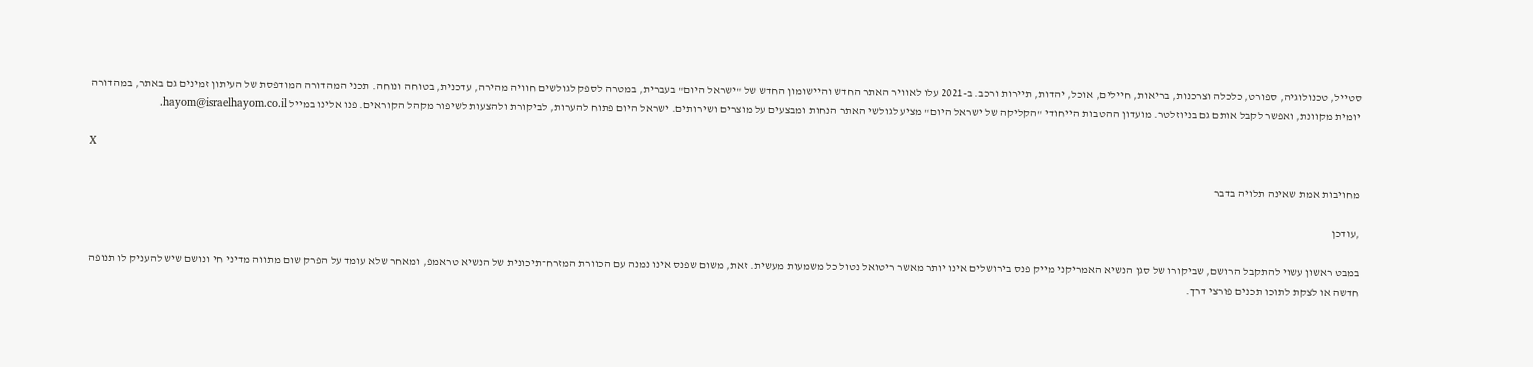סטייל, טכנולוגיה, ספורט, כלכלה וצרכנות, בריאות, חיילים, אוכל, יהדות, תיירות ורכב. ב-2021 עלו לאוויר האתר החדש והיישומון החדש של "ישראל היום" בעברית, במטרה לספק לגולשים חוויה מהירה, עדכנית, בטוחה ונוחה. תכני המהדורה המודפסת של העיתון זמינים גם באתר, במהדורה יומית מקוונת, ואפשר לקבל אותם גם בניוזלטר. מועדון ההטבות הייחודי "הקליקה של ישראל היום" מציע לגולשי האתר הנחות ומבצעים על מוצרים ושירותים. ישראל היום פתוח להערות, לביקורת ולהצעות לשיפור מקהל הקוראים. פנו אלינו במייל hayom@israelhayom.co.il.

X

מחויבות אמת שאינה תלויה בדבר

,עודכן

במבט ראשון עשוי להתקבל הרושם, שביקורו של סגן הנשיא האמריקני מייק פנס בירושלים אינו יותר מאשר ריטואל נטול כל משמעות מעשית. זאת, משום שפנס אינו נמנה עם הכוורת המזרח־תיכונית של הנשיא טראמפ, ומאחר שלא עומד על הפרק שום מתווה מדיני חי ונושם שיש להעניק לו תנופה חדשה או לצקת לתוכו תכנים פורצי דרך.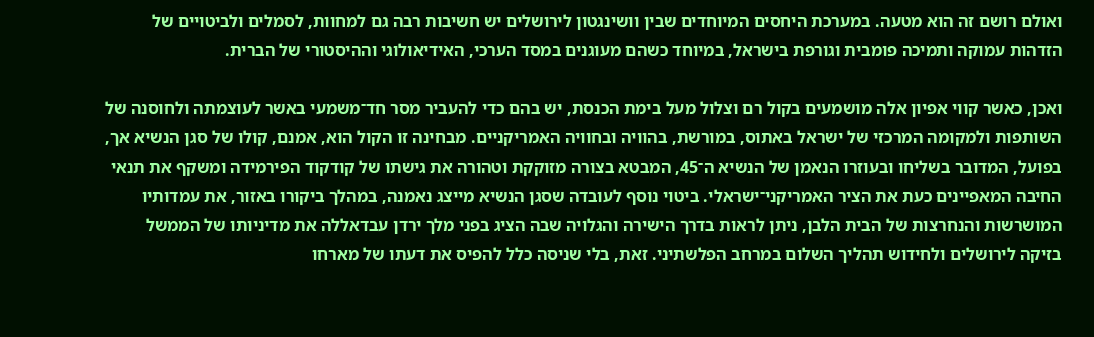ואולם רושם זה הוא מטעה. במערכת היחסים המיוחדים שבין וושינגטון לירושלים יש חשיבות רבה גם למחוות, לסמלים ולביטויים של הזדהות עמוקה ותמיכה פומבית וגורפת בישראל, במיוחד כשהם מעוגנים במסד הערכי, האידיאולוגי וההיסטורי של הברית.

ואכן, כאשר קווי אפיון אלה מושמעים בקול רם וצלול מעל בימת הכנסת, יש בהם כדי להעביר מסר חד־משמעי באשר לעוצמתה ולחוסנה של השותפות ולמקומה המרכזי של ישראל באתוס, במורשת, בהוויה ובחוויה האמריקניים. מבחינה זו הקול הוא, אמנם, קולו של סגן הנשיא אך, בפועל, המדובר בשליחו ובעוזרו הנאמן של הנשיא ה־45, המבטא בצורה מזוקקת וטהורה את גישתו של קודקוד הפירמידה ומשקף את תנאי החיבה המאפיינים כעת את הציר האמריקני־ישראלי. ביטוי נוסף לעובדה שסגן הנשיא מייצג נאמנה, במהלך ביקורו באזור, את עמדותיו המושרשות והנחרצות של הבית הלבן, ניתן לראות בדרך הישירה והגלויה שבה הציג בפני מלך ירדן עבדאללה את מדיניותו של הממשל בזיקה לירושלים ולחידוש תהליך השלום במרחב הפלשתיני. זאת, בלי שניסה כלל להפיס את דעתו של מארחו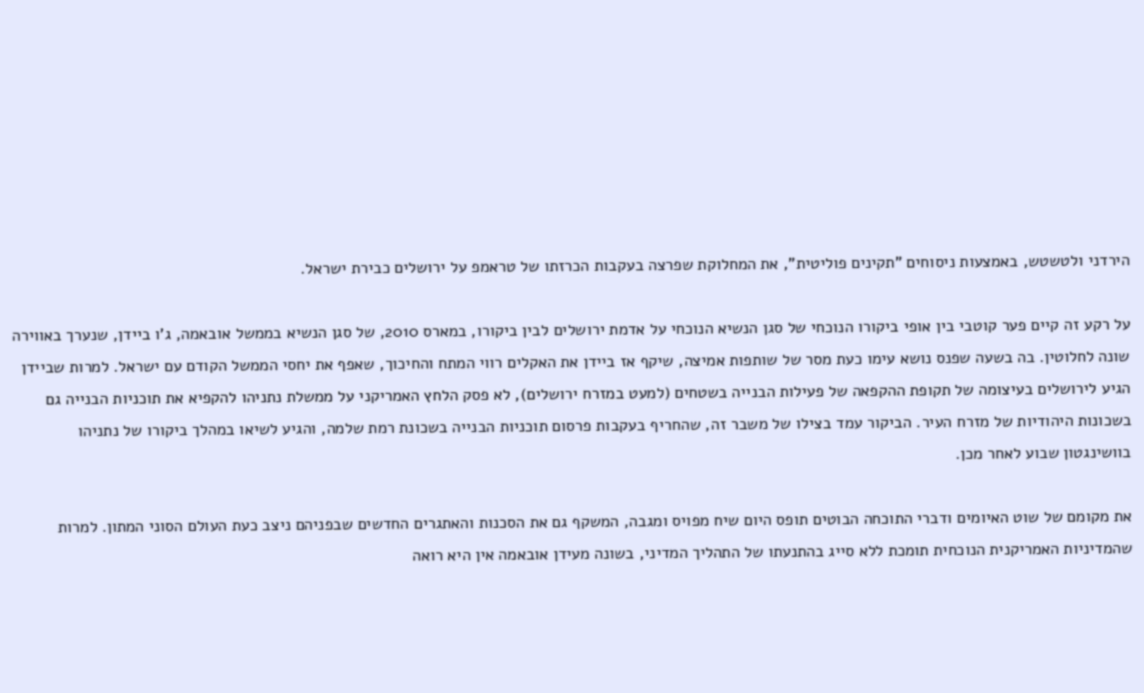הירדני ולטשטש, באמצעות ניסוחים "תקינים פוליטית", את המחלוקת שפרצה בעקבות הכרזתו של טראמפ על ירושלים כבירת ישראל.

על רקע זה קיים פער קוטבי בין אופי ביקורו הנוכחי של סגן הנשיא הנוכחי על אדמת ירושלים לבין ביקורו, במארס 2010, של סגן הנשיא בממשל אובאמה, ג'ו ביידן, שנערך באווירה שונה לחלוטין. בה בשעה שפנס נושא עימו כעת מסר של שותפות אמיצה, שיקף אז ביידן את האקלים רווי המתח והחיכוך, שאפף את יחסי הממשל הקודם עם ישראל. למרות שביידן הגיע לירושלים בעיצומה של תקופת ההקפאה של פעילות הבנייה בשטחים (למעט במזרח ירושלים), לא פסק הלחץ האמריקני על ממשלת נתניהו להקפיא את תוכניות הבנייה גם בשכונות היהודיות של מזרח העיר. הביקור עמד בצילו של משבר זה, שהחריף בעקבות פרסום תוכניות הבנייה בשכונת רמת שלמה, והגיע לשיאו במהלך ביקורו של נתניהו בוושינגטון שבוע לאחר מכן.

את מקומם של שוט האיומים ודברי התוכחה הבוטים תופס היום שיח מפויס ומגבה, המשקף גם את הסכנות והאתגרים החדשים שבפניהם ניצב כעת העולם הסוני המתון. למרות שהמדיניות האמריקנית הנוכחית תומכת ללא סייג בהתנעתו של התהליך המדיני, בשונה מעידן אובאמה אין היא רואה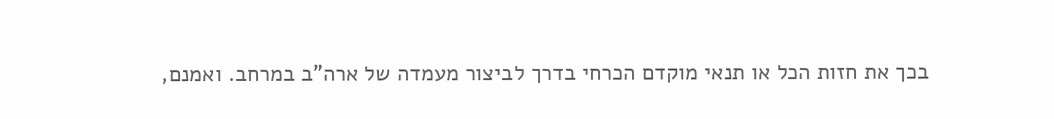בכך את חזות הכל או תנאי מוקדם הכרחי בדרך לביצור מעמדה של ארה"ב במרחב. ואמנם,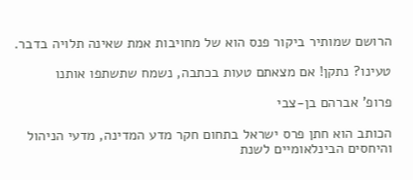הרושם שמותיר ביקור פנס הוא של מחויבות אמת שאינה תלויה בדבר.

טעינו? נתקן! אם מצאתם טעות בכתבה, נשמח שתשתפו אותנו

פרופ' אברהם בן-צבי

הכותב הוא חתן פרס ישראל בתחום חקר מדע המדינה, מדעי הניהול והיחסים הבינלאומיים לשנת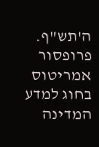ה'תש"ף. פרופסור אמריטוס בחוג למדע המדינה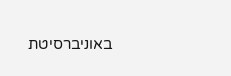באוניברסיטת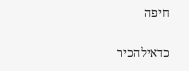חיפה

כדאילהכיר